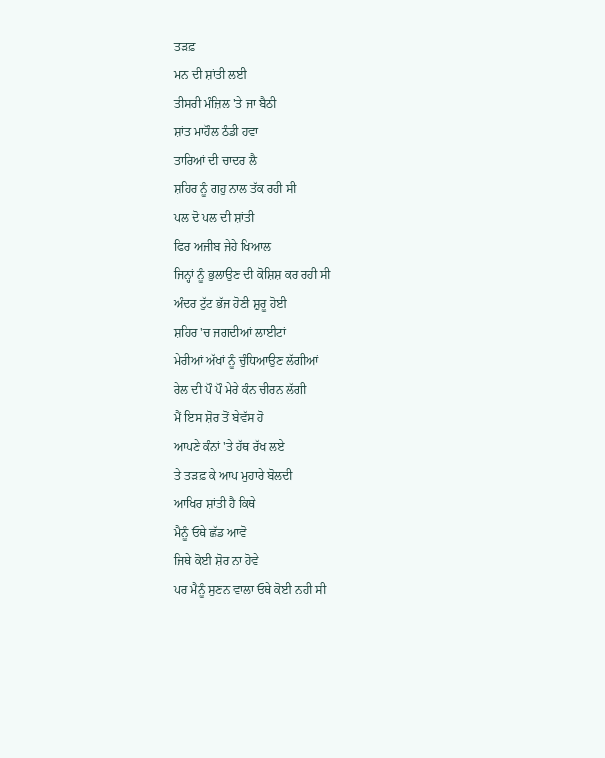ਤੜਫ਼
ਮਨ ਦੀ ਸ਼ਾਂਤੀ ਲਈ
ਤੀਸਰੀ ਮੰਜ਼ਿਲ 'ਤੇ ਜਾ ਬੈਠੀ
ਸ਼ਾਂਤ ਮਾਹੌਲ ਠੰਡੀ ਹਵਾ
ਤਾਰਿਆਂ ਦੀ ਚਾਦਰ ਲੈ
ਸ਼ਹਿਰ ਨੂੰ ਗਹੁ ਨਾਲ ਤੱਕ ਰਹੀ ਸੀ
ਪਲ ਦੋ ਪਲ ਦੀ ਸ਼ਾਂਤੀ
ਫਿਰ ਅਜੀਬ ਜੇਹੇ ਖਿਆਲ
ਜਿਨ੍ਹਾਂ ਨੂੰ ਭੁਲਾਉਣ ਦੀ ਕੋਸ਼ਿਸ਼ ਕਰ ਰਹੀ ਸੀ
ਅੰਦਰ ਟੁੱਟ ਭੱਜ ਹੋਣੀ ਸ਼ੁਰੂ ਹੋਈ
ਸ਼ਹਿਰ 'ਚ ਜਗਦੀਆਂ ਲਾਈਟਾਂ
ਮੇਰੀਆਂ ਅੱਖਾਂ ਨੂੰ ਚੁੰਧਿਆਉਣ ਲੱਗੀਆਂ
ਰੇਲ ਦੀ ਪੌ ਪੌ ਮੇਰੇ ਕੰਨ ਚੀਰਨ ਲੱਗੀ
ਮੈਂ ਇਸ ਸ਼ੋਰ ਤੋਂ ਬੇਵੱਸ ਹੋ
ਆਪਣੇ ਕੰਨਾਂ 'ਤੇ ਹੱਥ ਰੱਖ ਲਏ
ਤੇ ਤੜਫ਼ ਕੇ ਆਪ ਮੁਹਾਰੇ ਬੋਲਦੀ
ਆਖਿਰ ਸ਼ਾਂਤੀ ਹੈ ਕਿਥੇ
ਮੈਨੂੰ ਓਥੇ ਛੱਡ ਆਵੋ
ਜਿਥੇ ਕੋਈ ਸ਼ੋਰ ਨਾ ਹੋਵੇ
ਪਰ ਮੈਨੂੰ ਸੁਣਨ ਵਾਲਾ ਓਥੇ ਕੋਈ ਨਹੀ ਸੀ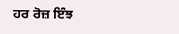ਹਰ ਰੋਜ਼ ਇੰਝ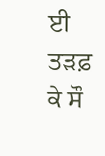ਈ ਤੜਫ਼ ਕੇ ਸੌ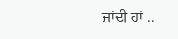ਜਾਂਦੀ ਹਾਂ ..